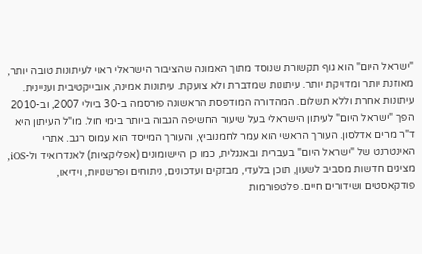"ישראל היום" הוא גוף תקשורת שנוסד מתוך האמונה שהציבור הישראלי ראוי לעיתונות טובה יותר, מאוזנת יותר ומדויקת יותר. עיתונות שמדברת ולא צועקת. עיתונות אמינה, אובייקטיבית ועניינית. עיתונות אחרת וללא תשלום. המהדורה המודפסת הראשונה פורסמה ב-30 ביולי 2007, וב-2010 הפך "ישראל היום" לעיתון הישראלי בעל שיעור החשיפה הגבוה ביותר בימי חול. מו"ל העיתון היא ד"ר מרים אדלסון. העורך הראשי הוא עמר לחמנוביץ, והעורך המייסד הוא עמוס רגב. אתרי האינטרנט של "ישראל היום" בעברית ובאנגלית, כמו כן היישומונים (אפליקציות) לאנדרואיד ול-iOS, מציגים חדשות מסביב לשעון, תוכן בלעדי, מבזקים ועדכונים, ניתוחים ופרשנויות, וידיאו, פודקאסטים ושידורים חיים. פלטפורמות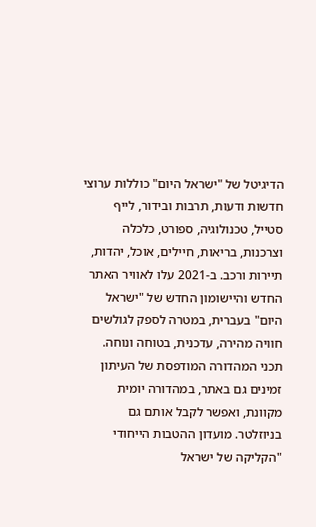הדיגיטל של "ישראל היום" כוללות ערוצי חדשות ודעות, תרבות ובידור, לייף סטייל, טכנולוגיה, ספורט, כלכלה וצרכנות, בריאות, חיילים, אוכל, יהדות, תיירות ורכב. ב-2021 עלו לאוויר האתר החדש והיישומון החדש של "ישראל היום" בעברית, במטרה לספק לגולשים חוויה מהירה, עדכנית, בטוחה ונוחה. תכני המהדורה המודפסת של העיתון זמינים גם באתר, במהדורה יומית מקוונת, ואפשר לקבל אותם גם בניוזלטר. מועדון ההטבות הייחודי "הקליקה של ישראל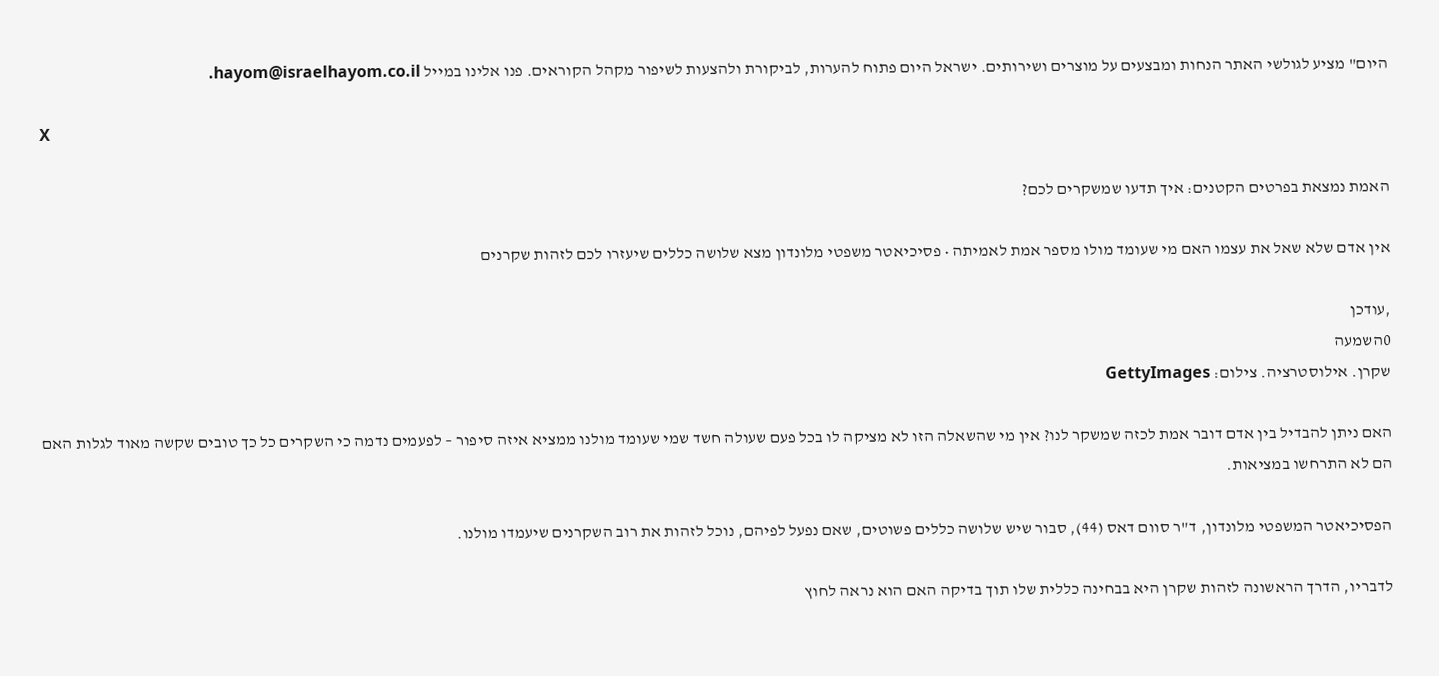היום" מציע לגולשי האתר הנחות ומבצעים על מוצרים ושירותים. ישראל היום פתוח להערות, לביקורת ולהצעות לשיפור מקהל הקוראים. פנו אלינו במייל hayom@israelhayom.co.il.

X

האמת נמצאת בפרטים הקטנים: איך תדעו שמשקרים לכם?

אין אדם שלא שאל את עצמו האם מי שעומד מולו מספר אמת לאמיתה • פסיכיאטר משפטי מלונדון מצא שלושה כללים שיעזרו לכם לזהות שקרנים

,עודכן
0השמעה
שקרן. אילוסטרציה. צילום: GettyImages

האם ניתן להבדיל בין אדם דובר אמת לכזה שמשקר לנו? אין מי שהשאלה הזו לא מציקה לו בכל פעם שעולה חשד שמי שעומד מולנו ממציא איזה סיפור – לפעמים נדמה כי השקרים כל כך טובים שקשה מאוד לגלות האם הם לא התרחשו במציאות.

הפסיכיאטר המשפטי מלונדון, ד"ר סוום דאס (44), סבור שיש שלושה כללים פשוטים, שאם נפעל לפיהם, נוכל לזהות את רוב השקרנים שיעמדו מולנו.

לדבריו, הדרך הראשונה לזהות שקרן היא בבחינה כללית שלו תוך בדיקה האם הוא נראה לחוץ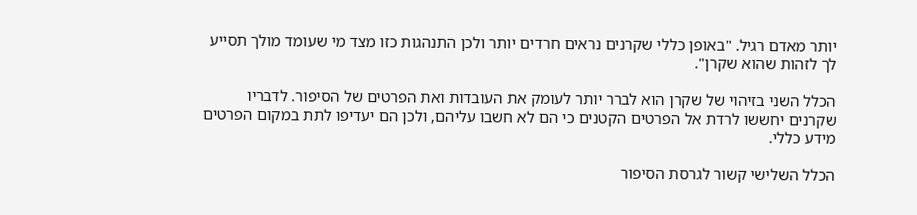יותר מאדם רגיל. "באופן כללי שקרנים נראים חרדים יותר ולכן התנהגות כזו מצד מי שעומד מולך תסייע לך לזהות שהוא שקרן".

הכלל השני בזיהוי של שקרן הוא לברר יותר לעומק את העובדות ואת הפרטים של הסיפור. לדבריו שקרנים יחששו לרדת אל הפרטים הקטנים כי הם לא חשבו עליהם, ולכן הם יעדיפו לתת במקום הפרטים מידע כללי.

הכלל השלישי קשור לגרסת הסיפור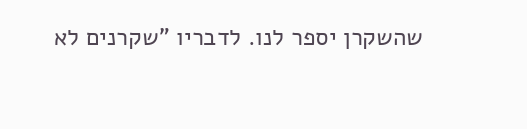שהשקרן יספר לנו. לדבריו "שקרנים לא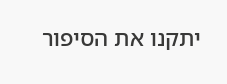יתקנו את הסיפור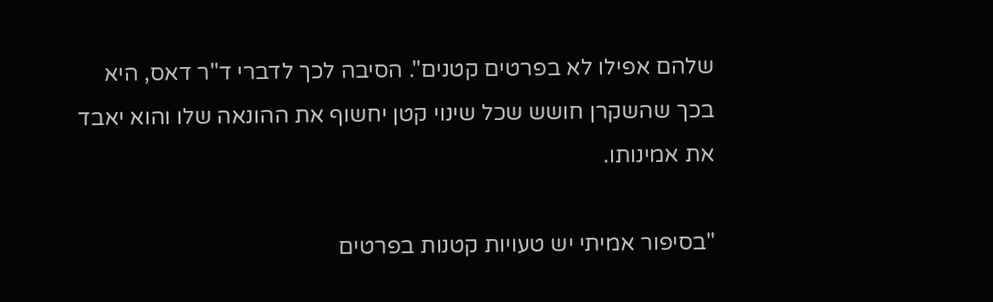שלהם אפילו לא בפרטים קטנים". הסיבה לכך לדברי ד"ר דאס, היא בכך שהשקרן חושש שכל שינוי קטן יחשוף את ההונאה שלו והוא יאבד את אמינותו.

"בסיפור אמיתי יש טעויות קטנות בפרטים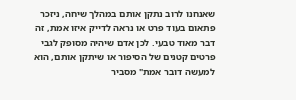שאנחנו לרוב נתקן אותם במהלך שיחה, ניזכר פתאום בעוד פרט או נראה לדייק איזו אמת, זה דבר מאוד טבעי. לכן אדם שיהיה מסופק לגבי פרטים קטנים של הסיפור או שיתקן אותם, הוא למעשה דובר אמת" מסביר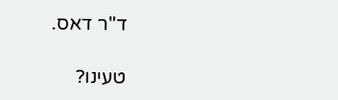ד"ר דאס.

טעינו?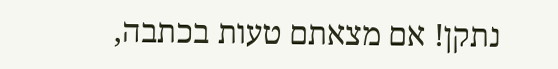נתקן! אם מצאתם טעות בכתבה,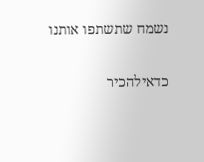נשמח שתשתפו אותנו

כדאילהכיר